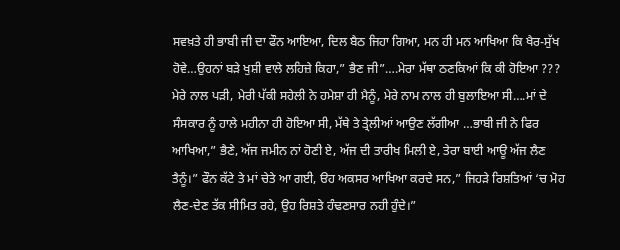ਸਵਖ਼ਤੇ ਹੀ ਭਾਬੀ ਜੀ ਦਾ ਫੌਨ ਆਇਆ, ਦਿਲ ਬੈਠ ਜਿਹਾ ਗਿਆ, ਮਨ ਹੀ ਮਨ ਆਖਿਆ ਕਿ ਖੈਰ-ਸੁੱਖ ਹੋਵੇ…ਉਹਨਾਂ ਬੜੇ ਖੁਸ਼ੀ ਵਾਲੇ ਲਹਿਜ਼ੇ ਕਿਹਾ,” ਭੈਣ ਜੀ”….ਮੇਰਾ ਮੱਥਾ ਠਣਕਿਆਂ ਕਿ ਕੀ ਹੋਇਆ ??? ਮੇਰੇ ਨਾਲ ਪੜੀ, ਮੇਰੀ ਪੱਕੀ ਸਹੇਲੀ ਨੇ ਹਮੇਸ਼ਾ ਹੀ ਮੈਨੂੰ, ਮੇਰੇ ਨਾਮ ਨਾਲ ਹੀ ਬੁਲਾਇਆ ਸੀ….ਮਾਂ ਦੇ ਸੰਸਕਾਰ ਨੂੰ ਹਾਲੇ ਮਹੀਨਾ ਹੀ ਹੋਇਆ ਸੀ, ਮੱਥੇ ਤੇ ਤ੍ਰੇਲੀਆਂ ਆਉਣ ਲੱਗੀਆ …ਭਾਬੀ ਜੀ ਨੇ ਫਿਰ ਆਖਿਆ,” ਭੈਣੇ, ਅੱਜ ਜਮੀਨ ਨਾਂ ਹੋਣੀ ਏ, ਅੱਜ ਦੀ ਤਾਰੀਖ ਮਿਲੀ ਏ, ਤੇਰਾ ਬਾਈ ਆਊ ਅੱਜ ਲੈਣ ਤੈਨੂੰ।” ਫੌਨ ਕੱਟੇ ਤੇ ਮਾਂ ਚੇਤੇ ਆ ਗਈ, ੳਹ ਅਕਸਰ ਆਖਿਆ ਕਰਦੇ ਸਨ,” ਜਿਹੜੇ ਰਿਸ਼ਤਿਆਂ ‘ਚ ਮੋਹ ਲੈਣ-ਦੇਣ ਤੱਕ ਸੀਮਿਤ ਰਹੇ, ਉਹ ਰਿਸ਼ਤੇ ਹੰਢਣਸਾਰ ਨਹੀ ਹੁੰਦੇ।”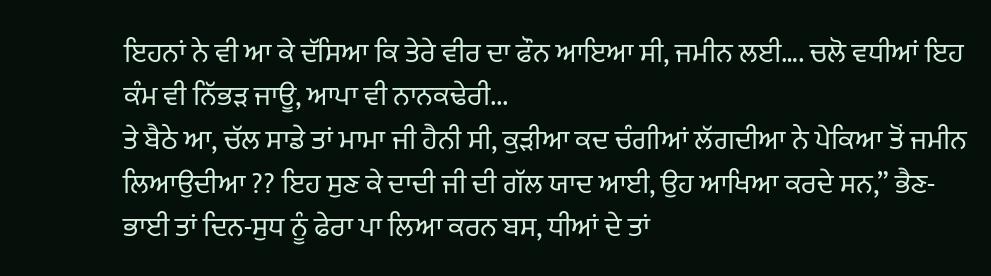ਇਹਨਾਂ ਨੇ ਵੀ ਆ ਕੇ ਦੱਸਿਆ ਕਿ ਤੇਰੇ ਵੀਰ ਦਾ ਫੌਨ ਆਇਆ ਸੀ, ਜਮੀਨ ਲਈ…. ਚਲੋ ਵਧੀਆਂ ਇਹ ਕੰਮ ਵੀ ਨਿੱਭੜ ਜਾਊ, ਆਪਾ ਵੀ ਨਾਨਕਢੇਰੀ...
ਤੇ ਬੈਠੇ ਆ, ਚੱਲ ਸਾਡੇ ਤਾਂ ਮਾਮਾ ਜੀ ਹੈਨੀ ਸੀ, ਕੁੜੀਆ ਕਦ ਚੰਗੀਆਂ ਲੱਗਦੀਆ ਨੇ ਪੇਕਿਆ ਤੋਂ ਜਮੀਨ ਲਿਆਉਦੀਆ ?? ਇਹ ਸੁਣ ਕੇ ਦਾਦੀ ਜੀ ਦੀ ਗੱਲ ਯਾਦ ਆਈ, ਉਹ ਆਖਿਆ ਕਰਦੇ ਸਨ,” ਭੈਣ-ਭਾਈ ਤਾਂ ਦਿਨ-ਸੁਧ ਨੂੰ ਫੇਰਾ ਪਾ ਲਿਆ ਕਰਨ ਬਸ, ਧੀਆਂ ਦੇ ਤਾਂ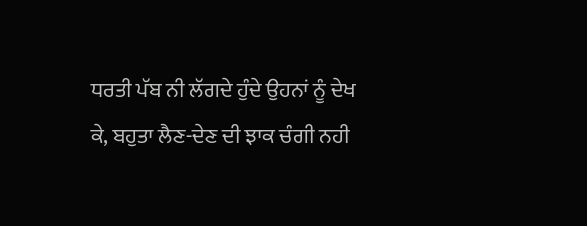ਧਰਤੀ ਪੱਬ ਨੀ ਲੱਗਦੇ ਹੁੰਦੇ ਉਹਨਾਂ ਨੂੰ ਦੇਖ ਕੇ, ਬਹੁਤਾ ਲੈਣ-ਦੇਣ ਦੀ ਝਾਕ ਚੰਗੀ ਨਹੀ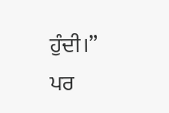ਹੁੰਦੀ।”
ਪਰ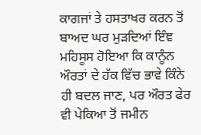ਕਾਗਜਾਂ ਤੇ ਹਸਤਾਖਰ ਕਰਨ ਤੋਂ ਬਾਅਦ ਘਰ ਮੁੜਦਿਆਂ ਇੰਞ ਮਹਿਸੂਸ ਹੋਇਆ ਕਿ ਕਾਨੂੰਨ ਔਰਤਾਂ ਦੇ ਹੱਕ ਵਿੱਚ ਭਾਵੇ ਕਿੰਨੇ ਹੀ ਬਦਲ ਜਾਣ, ਪਰ ਔਰਤ ਫੇਰ ਵੀ ਪੇਕਿਆ ਤੋਂ ਜਮੀਨ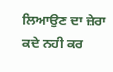ਲਿਆਉਣ ਦਾ ਜ਼ੇਰਾ ਕਦੇ ਨਹੀ ਕਰ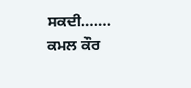ਸਕਦੀ…….
ਕਮਲ ਕੌਰ